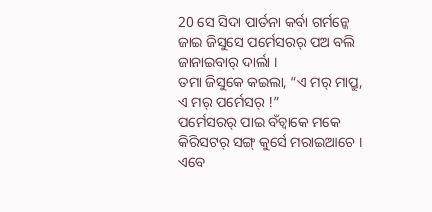20 ସେ ସିଦା ପାର୍ତନା କର୍ବା ଗର୍ମନ୍କେ ଜାଇ ଜିସୁସେ ପର୍ମେସରର୍ ପଅ ବଲି ଜାନାଇବାର୍ ଦାର୍ଲା ।
ତମା ଜିସୁକେ କଇଲା, “ଏ ମର୍ ମାପ୍ରୁ, ଏ ମର୍ ପର୍ମେସର୍ !”
ପର୍ମେସରର୍ ପାଇ ବଁଚ୍ବାକେ ମକେ କିରିସଟର୍ ସଙ୍ଗ୍ କୁର୍ସେ ମରାଇଆଚେ । ଏବେ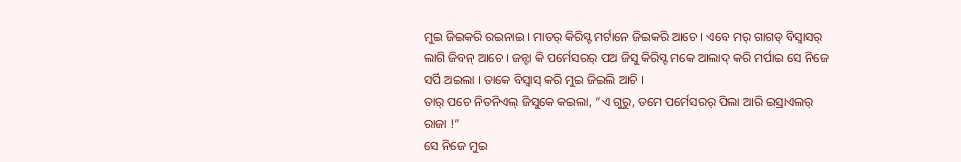ମୁଇ ଜିଇକରି ରଇନାଇ । ମାତର୍ କିରିସ୍ଟ ମର୍ଟାନେ ଜିଇକରି ଆଚେ । ଏବେ ମର୍ ଗାଗଡ୍ ବିସ୍ବାସର୍ ଲାଗି ଜିବନ୍ ଆଚେ । ଜନ୍ଟା କି ପର୍ମେସରର୍ ପଅ ଜିସୁ କିରିସ୍ଟ ମକେ ଆଲାଦ୍ କରି ମର୍ପାଇ ସେ ନିଜେ ସର୍ପି ଅଇଲା । ତାକେ ବିସ୍ବାସ୍ କରି ମୁଇ ଜିଇଲି ଆଚି ।
ତାର୍ ପଚେ ନିତନିଏଲ୍ ଜିସୁକେ କଇଲା, “ଏ ଗୁରୁ, ତମେ ପର୍ମେସରର୍ ପିଲା ଆରି ଇସ୍ରାଏଲର୍ ରାଜା !”
ସେ ନିଜେ ମୁଇ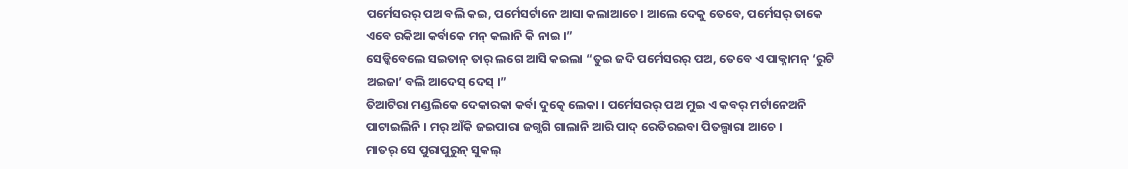ପର୍ମେସରର୍ ପଅ ବଲି କଇ, ପର୍ମେସର୍ଟାନେ ଆସା କଲାଆଚେ । ଆଲେ ଦେକୁ ତେବେ, ପର୍ମେସର୍ ତାକେ ଏବେ ରକିଆ କର୍ବାକେ ମନ୍ କଲାନି କି ନାଇ ।”
ସେଡ୍କିବେଲେ ସଇତାନ୍ ତାର୍ ଲଗେ ଆସି କଇଲା “ତୁଇ ଜଦି ପର୍ମେସରର୍ ପଅ, ତେବେ ଏ ପାକ୍ନାମନ୍ ‘ରୁଟି ଅଇଜା’ ବଲି ଆଦେସ୍ ଦେସ୍ ।”
ତିଆଟିରା ମଣ୍ଡଲିକେ ଦେକାରକା କର୍ବା ଦୁତ୍କେ ଲେକା । ପର୍ମେସରର୍ ପଅ ମୁଇ ଏ କବର୍ ମର୍ଟାନେଅନି ପାଟାଇଲିନି । ମର୍ ଆଁକି ଜଇପାରା ଜଗ୍ଜଗି ଗାଲାନି ଆରି ପାଦ୍ ରେତିରଇବା ପିତଲ୍ପାରା ଆଚେ ।
ମାତର୍ ସେ ପୁରାପୁରୁନ୍ ସୁକଲ୍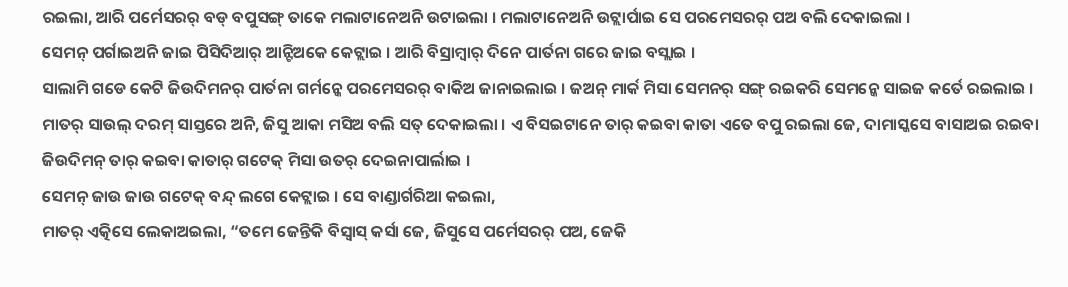ରଇଲା, ଆରି ପର୍ମେସରର୍ ବଡ୍ ବପୁସଙ୍ଗ୍ ତାକେ ମଲାଟାନେଅନି ଉଟାଇଲା । ମଲାଟାନେଅନି ଉଟ୍ଲାର୍ପାଇ ସେ ପରମେସରର୍ ପଅ ବଲି ଦେକାଇଲା ।
ସେମନ୍ ପର୍ଗାଇଅନି ଜାଇ ପିସିଦିଆର୍ ଆନ୍ଟିଅକେ କେଟ୍ଲାଇ । ଆରି ବିସ୍ରାମ୍ବାର୍ ଦିନେ ପାର୍ତନା ଗରେ ଜାଇ ବସ୍ଲାଇ ।
ସାଲାମି ଗଡେ କେଟି ଜିଉଦିମନର୍ ପାର୍ତନା ଗର୍ମନ୍କେ ପରମେସରର୍ ବାକିଅ ଜାନାଇଲାଇ । ଜଅନ୍ ମାର୍କ ମିସା ସେମନର୍ ସଙ୍ଗ୍ ରଇକରି ସେମନ୍କେ ସାଇଜ କର୍ତେ ରଇଲାଇ ।
ମାତର୍ ସାଉଲ୍ ଦରମ୍ ସାସ୍ତରେ ଅନି, ଜିସୁ ଆକା ମସିଅ ବଲି ସତ୍ ଦେକାଇଲା । ଏ ବିସଇଟାନେ ତାର୍ କଇବା କାତା ଏତେ ବପୁ ରଇଲା ଜେ, ଦାମାସ୍କସେ ବାସାଅଇ ରଇବା ଜିଉଦିମନ୍ ତାର୍ କଇବା କାତାର୍ ଗଟେକ୍ ମିସା ଉତର୍ ଦେଇନାପାର୍ଲାଇ ।
ସେମନ୍ ଜାଉ ଜାଉ ଗଟେକ୍ ବନ୍ଦ୍ ଲଗେ କେଟ୍ଲାଇ । ସେ ବାଣ୍ଡାର୍ଗରିଆ କଇଲା,
ମାତର୍ ଏତ୍କିସେ ଲେକାଅଇଲା, “ତମେ ଜେନ୍ତିକି ବିସ୍ବାସ୍ କର୍ସା ଜେ, ଜିସୁସେ ପର୍ମେସରର୍ ପଅ, ଜେକି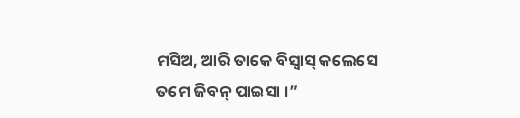ମସିଅ, ଆରି ତାକେ ବିସ୍ବାସ୍ କଲେସେ ତମେ ଜିବନ୍ ପାଇସା ।”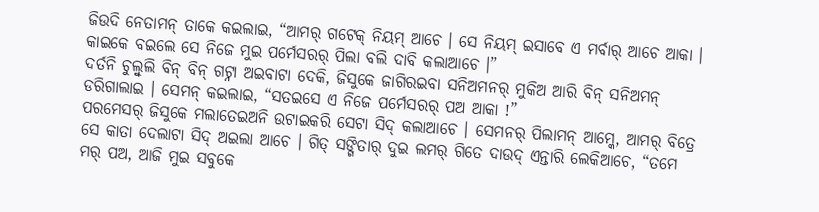ଜିଉଦି ନେତାମନ୍ ତାକେ କଇଲାଇ, “ଆମର୍ ଗଟେକ୍ ନିୟମ୍ ଆଚେ । ସେ ନିୟମ୍ ଇସାବେ ଏ ମର୍ବାର୍ ଆଚେ ଆକା । କାଇକେ ବଇଲେ ସେ ନିଜେ ମୁଇ ପର୍ମେସରର୍ ପିଲା ବଲି ଦାବି କଲାଆଚେ ।”
ଦର୍ତନି ଚୁଲ୍ବୁଲି ବିନ୍ ବିନ୍ ଗଟ୍ନା ଅଇବାଟା ଦେକି, ଜିସୁକେ ଜାଗିରଇବା ସନିଅମନର୍ ମୁକିଅ ଆରି ବିନ୍ ସନିଅମନ୍ ଡରିଗାଲାଇ । ସେମନ୍ କଇଲାଇ, “ସତଇସେ ଏ ନିଜେ ପର୍ମେସରର୍ ପଅ ଆକା !”
ପରମେସର୍ ଜିସୁକେ ମଲାତେଇଅନି ଉଟାଇକରି ସେଟା ସିଦ୍ କଲାଆଚେ । ସେମନର୍ ପିଲାମନ୍ ଆମ୍କେ, ଆମର୍ ବିତ୍ରେ ସେ କାତା ଦେଲାଟା ସିଦ୍ ଅଇଲା ଆଚେ । ଗିତ୍ ସଙ୍ଗିତାର୍ ଦୁଇ ଲମର୍ ଗିତେ ଦାଉଦ୍ ଏନ୍ତାରି ଲେକିଆଚେ, “ତମେ ମର୍ ପଅ, ଆଜି ମୁଇ ସବୁକେ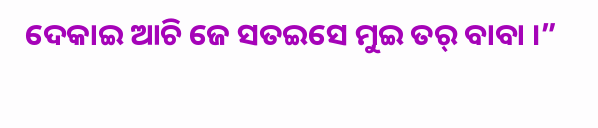ଦେକାଇ ଆଚି ଜେ ସତଇସେ ମୁଇ ତର୍ ବାବା ।”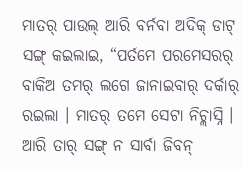ମାତର୍ ପାଉଲ୍ ଆରି ବର୍ନବା ଅଦିକ୍ ଡାଟ୍ ସଙ୍ଗ୍ କଇଲାଇ, “ପର୍ତମେ ପରମେସରର୍ ବାକିଅ ତମର୍ ଲଗେ ଜାନାଇବାର୍ ଦର୍କାର୍ ରଇଲା । ମାତର୍ ତମେ ସେଟା ନିଚ୍ଲାସ୍ନି । ଆରି ତାର୍ ସଙ୍ଗ୍ ନ ସାର୍ବା ଜିବନ୍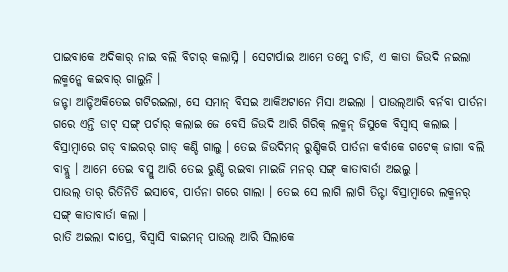ପାଇବାକେ ଅଦିକାର୍ ନାଇ ବଲି ବିଚାର୍ କଲାସ୍ନି । ସେଟାର୍ପାଇ ଆମେ ତମ୍କେ ଚାଡି, ଏ କାତା ଜିଉଦି ନଇଲା ଲକ୍ମନ୍କେ କଇବାର୍ ଗାଲୁନି ।
ଜନ୍ଟା ଆନ୍ଟିଅକିତେଇ ଗଟିରଇଲା, ସେ ସମାନ୍ ବିସଇ ଆକିଅଟାନେ ମିସା ଅଇଲା । ପାଉଲ୍ଆରି ବର୍ନବା ପାର୍ତନା ଗରେ ଏନ୍ତି ଡାଟ୍ ସଙ୍ଗ୍ ପର୍ଚାର୍ କଲାଇ ଜେ ବେସି ଜିଉଦି ଆରି ଗିରିକ୍ ଲକ୍ମନ୍ ଜିସୁକେ ବିସ୍ବାସ୍ କଲାଇ ।
ବିସ୍ରାମ୍ବାରେ ଗଡ୍ ବାଇରର୍ ଗାଡ୍ କଣ୍ଡି ଗାଲୁ । ତେଇ ଜିଉଦିମନ୍ ରୁଣ୍ଡିକରି ପାର୍ତନା କର୍ବାକେ ଗଟେକ୍ ଜାଗା ବଲି ବାବ୍ଲୁ । ଆମେ ତେଇ ବସ୍ଲୁ ଆରି ତେଇ ରୁଣ୍ଡି ରଇବା ମାଇଜି ମନର୍ ସଙ୍ଗ୍ କାତାବାର୍ତା ଅଇଲୁ ।
ପାଉଲ୍ ତାର୍ ରିତିନିତି ଇସାବେ, ପାର୍ତନା ଗରେ ଗାଲା । ତେଇ ସେ ଲାଗି ଲାଗି ତିନ୍ଟା ବିସ୍ରାମ୍ବାରେ ଲକ୍ମନର୍ ସଙ୍ଗ୍ କାତାବାର୍ତା କଲା ।
ରାତି ଅଇଲା ଦାପ୍ରେ, ବିସ୍ବାସି ବାଇମନ୍ ପାଉଲ୍ ଆରି ସିଲାକେ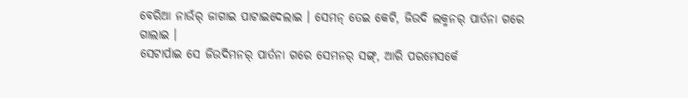ବେରିଆ ନାଉଁର୍ ଜାଗାଇ ପାଟାଇଦେଲାଇ । ସେମନ୍ ତେଇ କେଟି, ଜିଉଦି ଲକ୍ମନର୍ ପାର୍ତନା ଗରେ ଗାଲାଇ ।
ସେଟାର୍ପାଇ ସେ ଜିଉଦିମନର୍ ପାର୍ତନା ଗରେ ସେମନର୍ ସଙ୍ଗ୍, ଆରି ପରମେସର୍କେ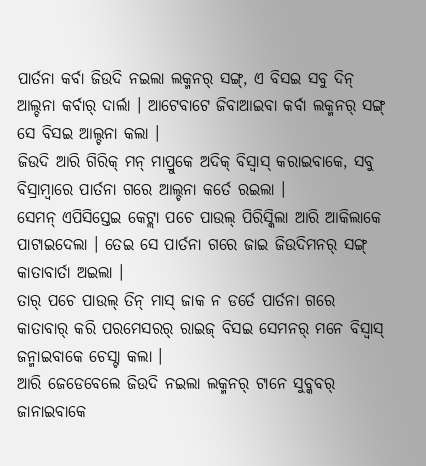ପାର୍ତନା କର୍ବା ଜିଉଦି ନଇଲା ଲକ୍ମନର୍ ସଙ୍ଗ୍, ଏ ବିସଇ ସବୁ ଦିନ୍ ଆଲ୍ଚନା କର୍ବାର୍ ଦାର୍ଲା । ଆଟେବାଟେ ଜିବାଆଇବା କର୍ବା ଲକ୍ମନର୍ ସଙ୍ଗ୍ ସେ ବିସଇ ଆଲ୍ଚନା କଲା ।
ଜିଉଦି ଆରି ଗିରିକ୍ ମନ୍ ମାପ୍ରୁକେ ଅଦିକ୍ ବିସ୍ବାସ୍ କରାଇବାକେ, ସବୁ ବିସ୍ରାମ୍ବାରେ ପାର୍ତନା ଗରେ ଆଲ୍ଚନା କର୍ତେ ରଇଲା ।
ସେମନ୍ ଏପିସିସ୍ତେଇ କେଟ୍ଲା ପଚେ ପାଉଲ୍ ପିରିସ୍କିଲା ଆରି ଆକିଲାକେ ପାଟାଇଦେଲା । ତେଇ ସେ ପାର୍ତନା ଗରେ ଜାଇ ଜିଉଦିମନର୍ ସଙ୍ଗ୍ କାତାବାର୍ତା ଅଇଲା ।
ତାର୍ ପଚେ ପାଉଲ୍ ତିନ୍ ମାସ୍ ଜାକ ନ ଡର୍ତେ ପାର୍ତନା ଗରେ କାତାବାର୍ କରି ପରମେସରର୍ ରାଇଜ୍ ବିସଇ ସେମନର୍ ମନେ ବିସ୍ବାସ୍ ଜନ୍ମାଇବାକେ ଚେସ୍ଟା କଲା ।
ଆରି ଜେଡେବେଲେ ଜିଉଦି ନଇଲା ଲକ୍ମନର୍ ଟାନେ ସୁବ୍କବର୍ ଜାନାଇବାକେ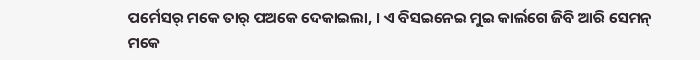ପର୍ମେସର୍ ମକେ ତାର୍ ପଅକେ ଦେକାଇଲା, । ଏ ବିସଇନେଇ ମୁଇ କାର୍ଲଗେ ଜିବି ଆରି ସେମନ୍ ମକେ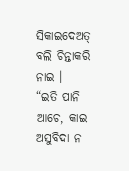ସିକାଇଦେଅତ୍ ବଲି ଚିନ୍ତାକରି ନାଇ ।
“ଇତି ପାନି ଆଚେ, କାଇ ଅସୁବିଦା ନ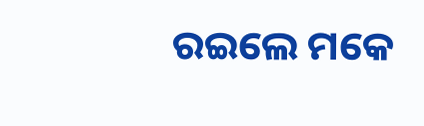ରଇଲେ ମକେ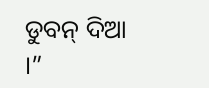ଡୁବନ୍ ଦିଆ ।”